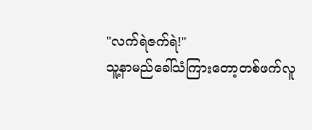"လက်ရဲဇက်ရဲ!"
သူ့နာမည်ခေါ်သံကြားတော့တစ်ဖက်လူ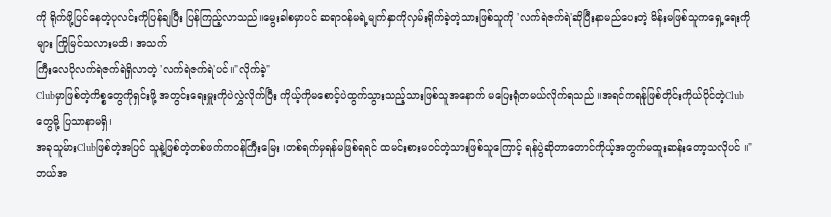ကို ရိုက်ဖို့ပြင်နေတဲ့ပုလင်းကိုပြန်ချပြီး ပြန်ကြည့်လာသည်။မွေးခါစမှာပင် ဆရာဝန်မရဲ့မျက်နှာကိုလှမ်းရိုက်ခဲ့တဲ့သားဖြစ်သူကို 'လက်ရဲဇက်ရဲ'ဆိုပြီးနာမည်ပေးတဲ့ မိန်းမဖြစ်သူကရှေ့ရေးကိုများ ကြိုမြင်သလားမသိ၊ အသက်
ကြီးလေပိုလက်ရဲဇက်ရဲရှိလာတဲ့ 'လက်ရဲဇက်ရဲ'ပင်။"လိုက်ခဲ့"
Clubမှာဖြစ်တဲ့ကိစ္စတွေကိုရှင်းဖို့ အတွင်းရေးမှူးကိုပဲလွှဲလိုက်ပြီး ကိုယ့်ကိုမစောင့်ပဲထွက်သွားသည့်သားဖြစ်သူအနောက် မပြေးရုံတမယ်လိုက်ရသည် ။အရင်ကရန်ုဖြစ်တိုင်းကိုယ်ပိုင်တဲ့Clubတွေမို့ ပြသာနာမရှိ၊
အခုသူမ်ားClubဖြစ်တဲ့အပြင် သူနဲ့ဖြစ်တဲ့တစ်ဖက်ကဝန်ကြီးမြေး ၊တစ်ရက်မှရန်မဖြစ်ရရင် ထမင်းစားမဝင်တဲ့သားဖြစ်သူကြောင့် ရန်ပွဲဆိုတာတောင်ကိုယ့်အတွက်မထူးဆန်းတော့သလိုပင် ။"ဘယ်အ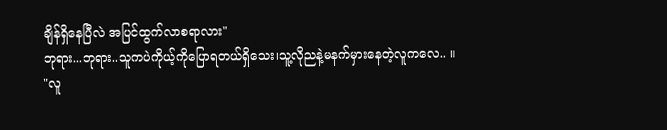ချိန်ရှိနေပြီလဲ အပြင်ထွက်လာစရာလား"
ဘုရား...ဘုရား..သူကပဲကိုယ့်ကိုပြောရတယ်ရှိသေး၊သူ့လိုညနဲ့မနက်မှားနေတဲ့လူကလေ.. ။
"လူ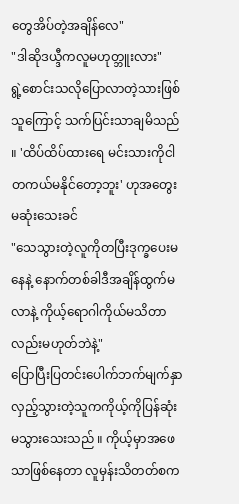တွေအိပ်တဲ့အချိန်လေ"
"ဒါဆိုဒယ္ဒီကလူမဟုတ္ဘူးလား"
ရွဲ့စောင်းသလိုပြောလာတဲ့သားဖြစ်သူကြောင့် သက်ပြင်းသာချမိသည် ။ 'ထိပ်ထိပ်ထားရေ မင်းသားကိုငါတကယ်မနိုင်တော့ဘူး' ဟုအတွေးမဆုံးသေးခင်
"သေသွားတဲ့လူကိုတပြီးဒုက္ခပေးမနေနဲ့ နောက်တစ်ခါဒီအချိန်ထွက်မလာနဲ့ ကိုယ့်ရောဂါကိုယ်မသိတာလည်းမဟုတ်ဘဲနဲ့"
ပြောပြီးပြတင်းပေါက်ဘက်မျက်နှာလှည့်သွားတဲ့သူကကိုယ့်ကိုပြန်ဆုံးမသွားသေးသည် ။ ကိုယ့်မှာအဖေသာဖြစ်နေတာ လူမှန်းသိတတ်စက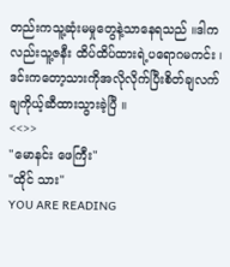တည်းကသူ့ဆုံးမမှုတွေနဲ့သာနေရသည် ။ဒါကလည်းသူ့ဇနီး ထိပ်ထိပ်ထားရဲ့ပရောဂမကင်း ၊ဒင်းကတော့သားကိုအလိုလိုက်ပြီးစိတ်ချလက်ချကိုယ့်ဆီထားသွားခဲ့ပြီ ။
<<>>
"မောနင်း ဖေကြီး"
"ထိုင် သား"
YOU ARE READING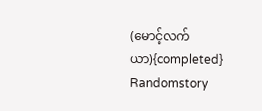(မောင့်လက်ယာ){completed}
Randomstory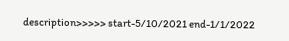description>>>>> start-5/10/2021 end-1/1/2022